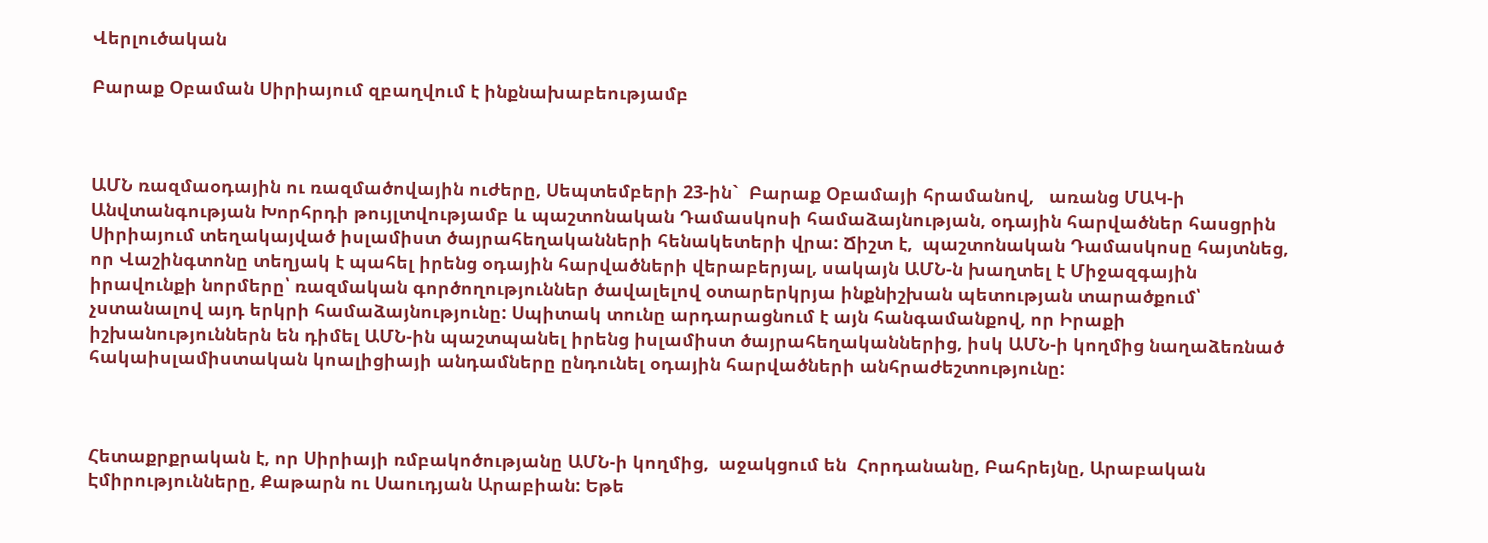Վերլուծական

Բարաք Օբաման Սիրիայում զբաղվում է ինքնախաբեությամբ



ԱՄՆ ռազմաօդային ու ռազմածովային ուժերը, Սեպտեմբերի 23-ին`  Բարաք Օբամայի հրամանով,   առանց ՄԱԿ-ի Անվտանգության Խորհրդի թույլտվությամբ և պաշտոնական Դամասկոսի համաձայնության, օդային հարվածներ հասցրին Սիրիայում տեղակայված իսլամիստ ծայրահեղականների հենակետերի վրա: Ճիշտ է,  պաշտոնական Դամասկոսը հայտնեց, որ Վաշինգտոնը տեղյակ է պահել իրենց օդային հարվածների վերաբերյալ, սակայն ԱՄՆ-ն խաղտել է Միջազգային իրավունքի նորմերը՝ ռազմական գործողություններ ծավալելով օտարերկրյա ինքնիշխան պետության տարածքում՝ չստանալով այդ երկրի համաձայնությունը: Սպիտակ տունը արդարացնում է այն հանգամանքով, որ Իրաքի իշխանություններն են դիմել ԱՄՆ-ին պաշտպանել իրենց իսլամիստ ծայրահեղականներից, իսկ ԱՄՆ-ի կողմից նաղաձեռնած հակաիսլամիստական կոալիցիայի անդամները ընդունել օդային հարվածների անհրաժեշտությունը:



Հետաքրքրական է, որ Սիրիայի ռմբակոծությանը ԱՄՆ-ի կողմից,  աջակցում են  Հորդանանը, Բահրեյնը, Արաբական Էմիրությունները, Քաթարն ու Սաուդյան Արաբիան: Եթե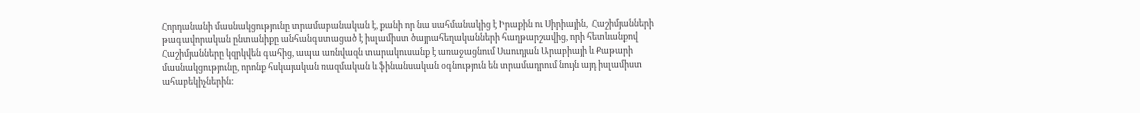Հորդանանի մասնակցությունը տրամաբանական է, քանի որ նա սահմանակից է Իրաքին ու Սիրիային,  Հաշիմյանների թագավորական ընտանիքը անհանգստացած է իսլամիստ ծայրահեղականների հաղթարշավից, որի հետևանքով Հաշիմյանները կզրկվեն գահից, ապա առնվազն տարակուսանք է առաջացնում Սաուդյան Արաբիայի և Քաթարի մասնակցությունը, որոնք հսկայական ռազմական և ֆինանսական օգնություն են տրամադրում նույն այդ իսլամիստ ահաբեկիչներին: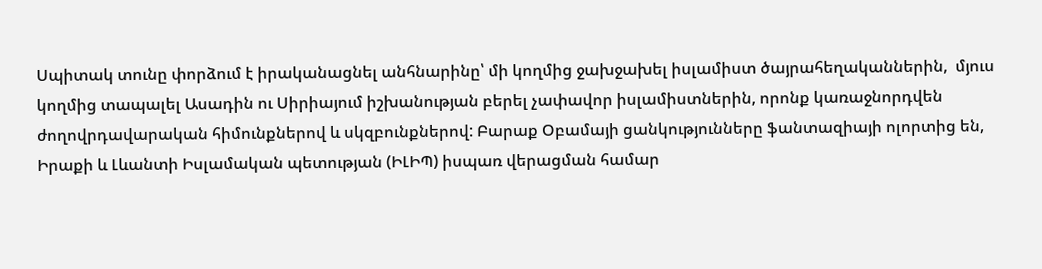Սպիտակ տունը փորձում է իրականացնել անհնարինը՝ մի կողմից ջախջախել իսլամիստ ծայրահեղականներին,  մյուս կողմից տապալել Ասադին ու Սիրիայում իշխանության բերել չափավոր իսլամիստներին, որոնք կառաջնորդվեն ժողովրդավարական հիմունքներով և սկզբունքներով: Բարաք Օբամայի ցանկությունները ֆանտազիայի ոլորտից են, Իրաքի և Լևանտի Իսլամական պետության (ԻԼԻՊ) իսպառ վերացման համար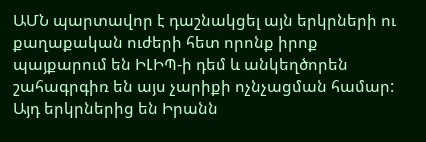ԱՄՆ պարտավոր է դաշնակցել այն երկրների ու քաղաքական ուժերի հետ որոնք իրոք պայքարում են ԻԼԻՊ-ի դեմ և անկեղծորեն շահագրգիռ են այս չարիքի ոչնչացման համար: Այդ երկրներից են Իրանն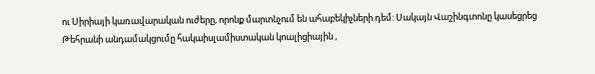ու Սիրիայի կառավարական ուժերը, որոնք մարտնչում են ահաբեկիչների դեմ: Սակայն Վաշինգտոնը կասեցրեց Թեհրանի անդամակցումը հակաիսլամիստական կոալիցիային ,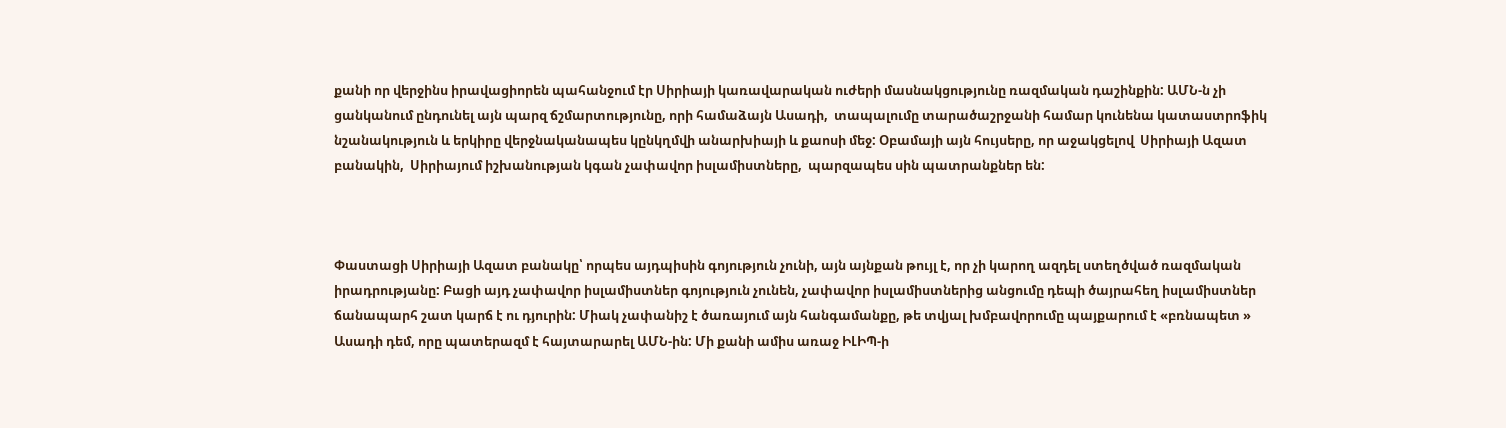քանի որ վերջինս իրավացիորեն պահանջում էր Սիրիայի կառավարական ուժերի մասնակցությունը ռազմական դաշինքին: ԱՄՆ-ն չի ցանկանում ընդունել այն պարզ ճշմարտությունը, որի համաձայն Ասադի,  տապալումը տարածաշրջանի համար կունենա կատաստրոֆիկ նշանակություն և երկիրը վերջնականապես կընկղմվի անարխիայի և քաոսի մեջ: Օբամայի այն հույսերը, որ աջակցելով  Սիրիայի Ազատ բանակին,  Սիրիայում իշխանության կգան չափավոր իսլամիստները,  պարզապես սին պատրանքներ են:



Փաստացի Սիրիայի Ազատ բանակը՝ որպես այդպիսին գոյություն չունի, այն այնքան թույլ է, որ չի կարող ազդել ստեղծված ռազմական իրադրությանը: Բացի այդ չափավոր իսլամիստներ գոյություն չունեն, չափավոր իսլամիստներից անցումը դեպի ծայրահեղ իսլամիստներ ճանապարհ շատ կարճ է ու դյուրին: Միակ չափանիշ է ծառայում այն հանգամանքը, թե տվյալ խմբավորումը պայքարում է «բռնապետ »  Ասադի դեմ, որը պատերազմ է հայտարարել ԱՄՆ-ին: Մի քանի ամիս առաջ ԻԼԻՊ-ի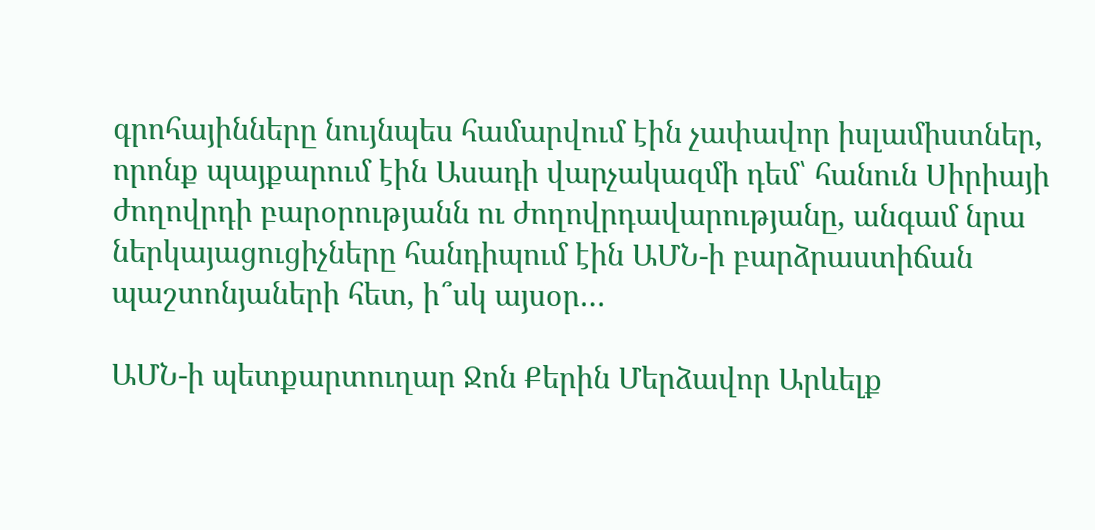գրոհայինները նույնպես համարվում էին չափավոր իսլամիստներ, որոնք պայքարում էին Ասադի վարչակազմի դեմ՝ հանուն Սիրիայի ժողովրդի բարօրությանն ու ժողովրդավարությանը, անգամ նրա ներկայացուցիչները հանդիպում էին ԱՄՆ-ի բարձրաստիճան պաշտոնյաների հետ, ի՞սկ այսօր…

ԱՄՆ-ի պետքարտուղար Ջոն Քերին Մերձավոր Արևելք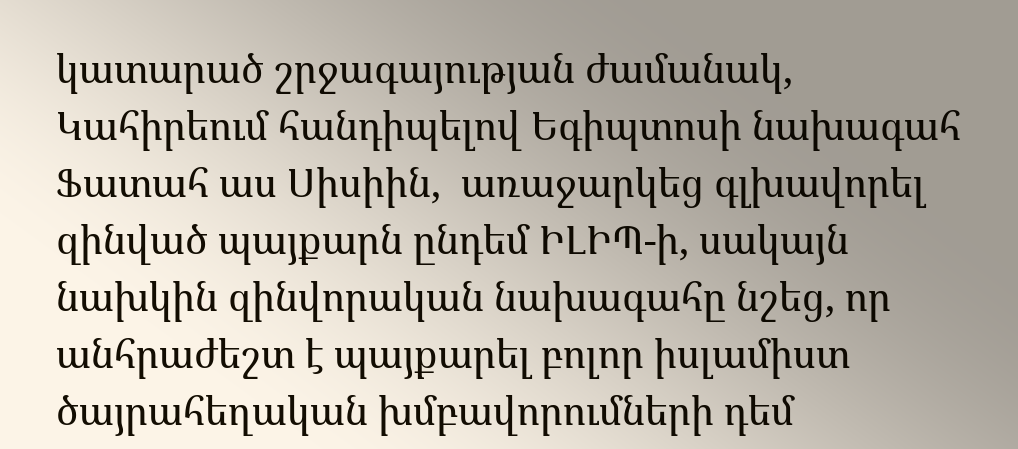կատարած շրջագայության ժամանակ, Կահիրեում հանդիպելով Եգիպտոսի նախագահ Ֆատահ աս Սիսիին,  առաջարկեց գլխավորել զինված պայքարն ընդեմ ԻԼԻՊ-ի, սակայն նախկին զինվորական նախագահը նշեց, որ անհրաժեշտ է պայքարել բոլոր իսլամիստ ծայրահեղական խմբավորումների դեմ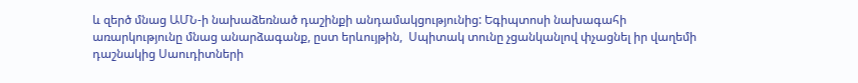և զերծ մնաց ԱՄՆ-ի նախաձեռնած դաշինքի անդամակցությունից: Եգիպտոսի նախագահի առարկությունը մնաց անարձագանք, ըստ երևույթին,  Սպիտակ տունը չցանկանլով փչացնել իր վաղեմի դաշնակից Սաուդիտների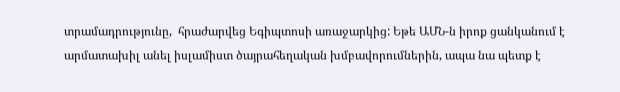տրամադրությունը,  հրաժարվեց Եգիպտոսի առաջարկից: Եթե ԱՄՆ-ն իրոք ցանկանում է արմատախիլ անել իսլամիստ ծայրահեղական խմբավորումներին, ապա նա պետք է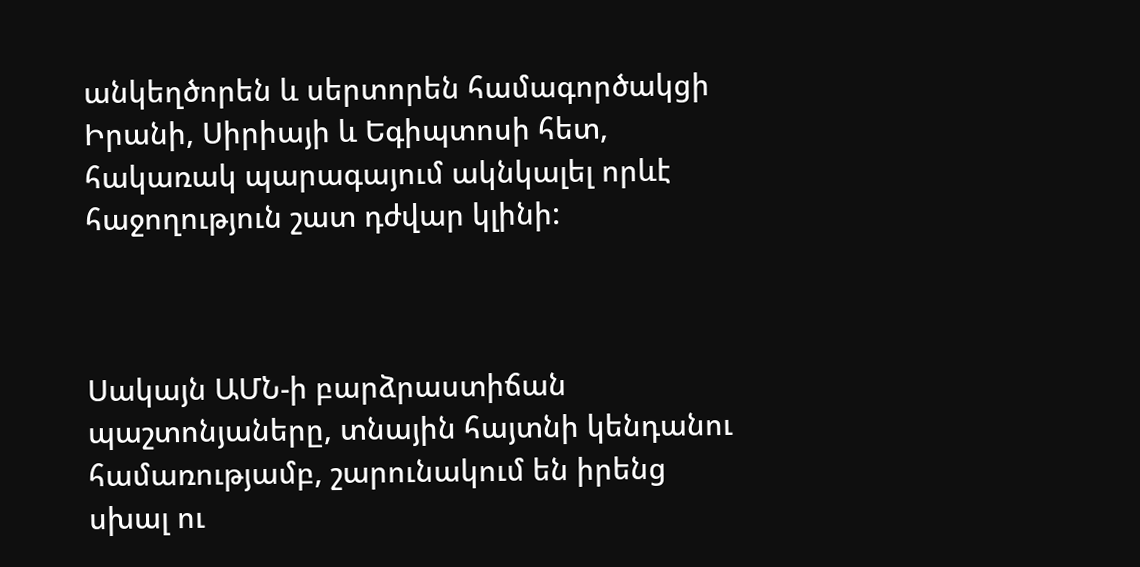անկեղծորեն և սերտորեն համագործակցի Իրանի, Սիրիայի և Եգիպտոսի հետ, հակառակ պարագայում ակնկալել որևէ հաջողություն շատ դժվար կլինի:



Սակայն ԱՄՆ-ի բարձրաստիճան պաշտոնյաները, տնային հայտնի կենդանու համառությամբ, շարունակում են իրենց սխալ ու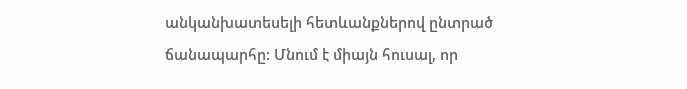անկանխատեսելի հետևանքներով ընտրած ճանապարհը: Մնում է միայն հուսալ, որ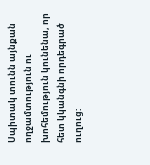Սպիտակ տունն այնքան ողջամտություն ու խոհեմություն կունենա, որ հետ կկանգնի որդեգրած ուղուց: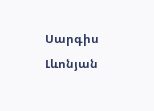Սարգիս Լևոնյան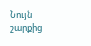Նույն շարքից